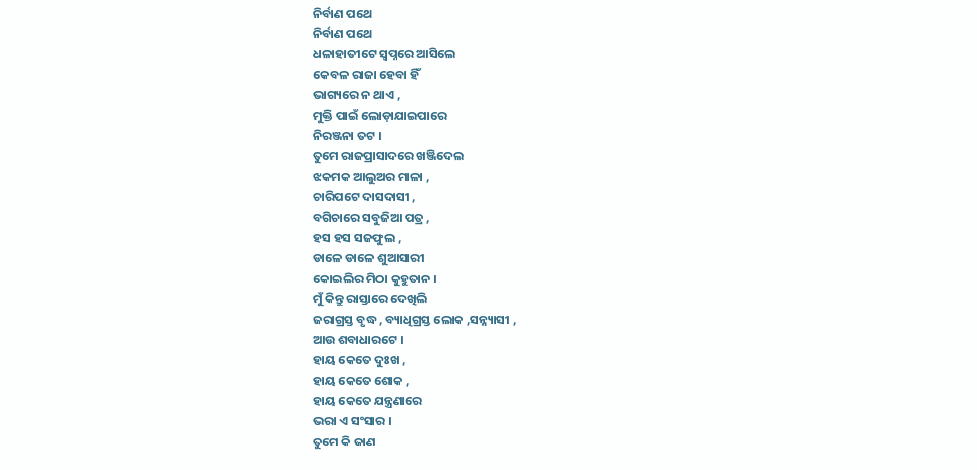ନିର୍ବାଣ ପଥେ
ନିର୍ବାଣ ପଥେ
ଧଳାହାତୀଟେ ସ୍ୱପ୍ନରେ ଆସିଲେ
କେବଳ ରାଜା ହେବା ହିଁ
ଭାଗ୍ୟରେ ନ ଥାଏ ,
ମୁକ୍ତି ପାଇଁ ଲୋଡ଼ାଯାଇପାରେ
ନିରଞ୍ଜନା ତଟ ।
ତୁମେ ରାଜପ୍ରାସାଦରେ ଖଞ୍ଜିଦେଲ
ଝକମକ ଆଲୁଅର ମାଳା ,
ଚାରିପଟେ ଦାସଦାସୀ ,
ବଗିଚାରେ ସବୁଜିଆ ପତ୍ର ,
ହସ ହସ ସଜଫୁଲ ,
ଡାଳେ ଡାଳେ ଶୁଆସାରୀ
କୋଇଲିର ମିଠା କୁହୁତାନ ।
ମୁଁ କିନ୍ତୁ ରାସ୍ତାରେ ଦେଖିଲି
ଜରାଗ୍ରସ୍ତ ବୃଦ୍ଧ , ବ୍ୟାଧିଗ୍ରସ୍ତ ଲୋକ ,ସନ୍ନ୍ୟାସୀ ,
ଆଉ ଶବାଧାରଟେ ।
ହାୟ କେତେ ଦୁଃଖ ,
ହାୟ କେତେ ଶୋକ ,
ହାୟ କେତେ ଯନ୍ତ୍ରଣାରେ
ଭରା ଏ ସଂସାର ।
ତୁମେ କି ଜାଣ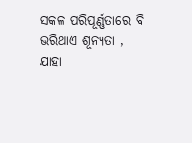ସକଳ ପରିପୂର୍ଣ୍ଣତାରେ ବି
ଭରିଥାଏ ଶୂନ୍ୟତା ,
ଯାହା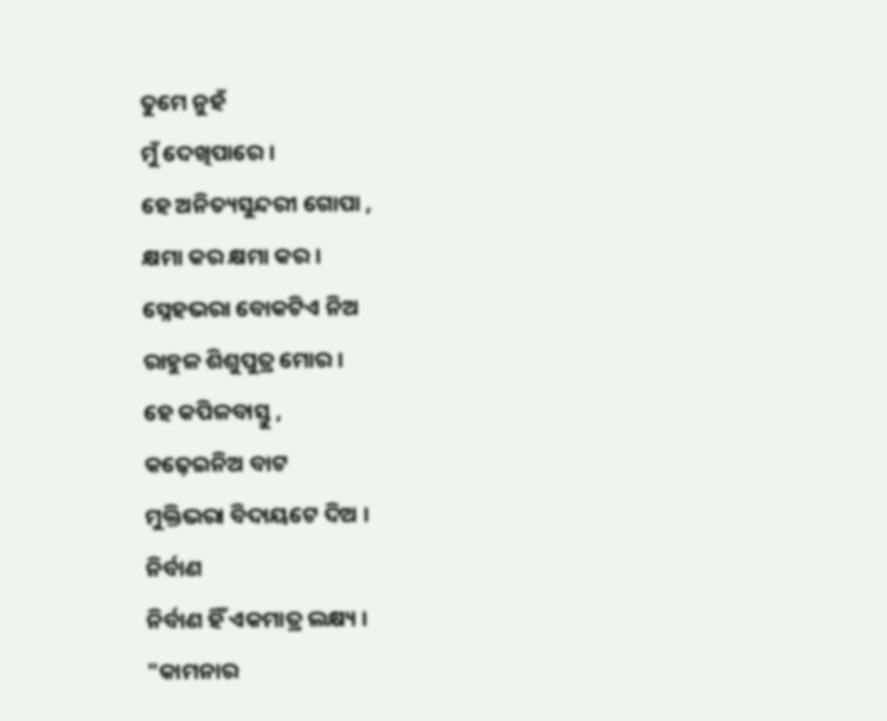ତୁମେ ନୁହଁ
ମୁଁ ଦେଖିପାରେ ।
ହେ ଅନିତ୍ୟସୁନ୍ଦରୀ ଗୋପା ,
କ୍ଷମା କର କ୍ଷମା କର ।
ସ୍ନେହଭରା ବୋକଟିଏ ନିଅ
ରାହୁଳ ଶିଶୁପୁତ୍ର ମୋର ।
ହେ କପିଳବାସ୍ତୁ ,
କଢ଼େଇନିଅ ବାଟ
ମୁକ୍ତିଭରା ବିଦାୟଟେ ଦିଅ ।
ନିର୍ବାଣ
ନିର୍ବାଣ ହିଁ ଏକମାତ୍ର ଲକ୍ଷ୍ୟ ।
"କାମନାର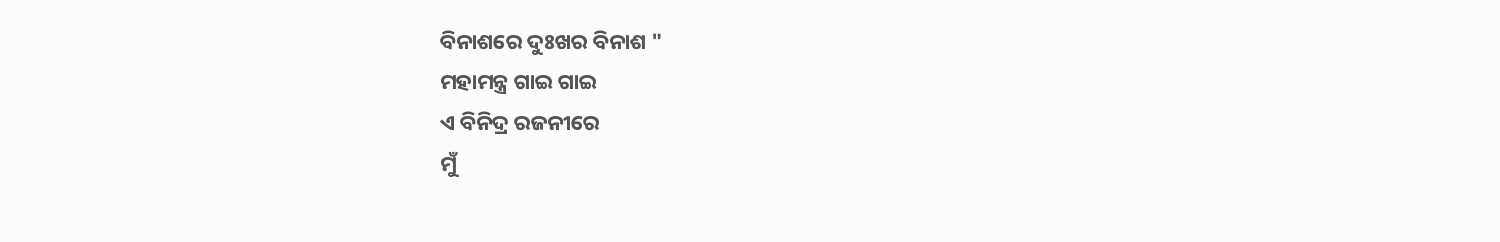ବିନାଶରେ ଦୁଃଖର ବିନାଶ "
ମହାମନ୍ତ୍ର ଗାଇ ଗାଇ
ଏ ବିନିଦ୍ର ରଜନୀରେ
ମୁଁ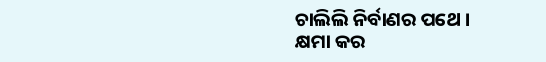ଚାଲିଲି ନିର୍ବାଣର ପଥେ ।
କ୍ଷମା କର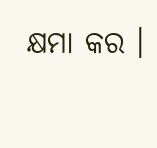କ୍ଷମା କର ।